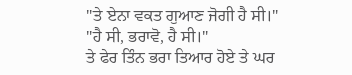"ਤੇ ਏਨਾ ਵਕਤ ਗੁਆਣ ਜੋਗੀ ਹੈ ਸੀ।"
"ਹੈ ਸੀ, ਭਰਾਵੋ, ਹੈ ਸੀ।"
ਤੇ ਫੇਰ ਤਿੰਨ ਭਰਾ ਤਿਆਰ ਹੋਏ ਤੇ ਘਰ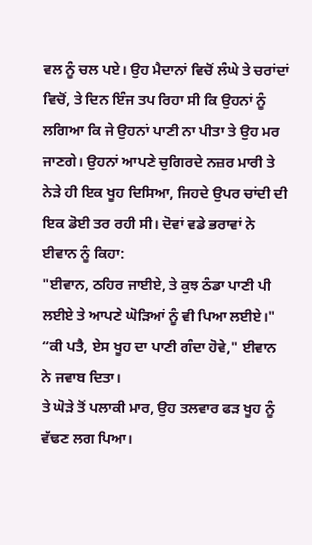ਵਲ ਨੂੰ ਚਲ ਪਏ। ਉਹ ਮੈਦਾਨਾਂ ਵਿਚੋਂ ਲੰਘੇ ਤੇ ਚਰਾਂਦਾਂ ਵਿਚੋਂ, ਤੇ ਦਿਨ ਇੰਜ ਤਪ ਰਿਹਾ ਸੀ ਕਿ ਉਹਨਾਂ ਨੂੰ ਲਗਿਆ ਕਿ ਜੇ ਉਹਨਾਂ ਪਾਣੀ ਨਾ ਪੀਤਾ ਤੇ ਉਹ ਮਰ ਜਾਣਗੇ। ਉਹਨਾਂ ਆਪਣੇ ਚੁਗਿਰਦੇ ਨਜ਼ਰ ਮਾਰੀ ਤੇ ਨੇੜੇ ਹੀ ਇਕ ਖੂਹ ਦਿਸਿਆ, ਜਿਹਦੇ ਉਪਰ ਚਾਂਦੀ ਦੀ ਇਕ ਡੋਈ ਤਰ ਰਹੀ ਸੀ। ਦੋਵਾਂ ਵਡੇ ਭਰਾਵਾਂ ਨੇ ਈਵਾਨ ਨੂੰ ਕਿਹਾ:
"ਈਵਾਨ, ਠਹਿਰ ਜਾਈਏ, ਤੇ ਕੁਝ ਠੰਡਾ ਪਾਣੀ ਪੀ ਲਈਏ ਤੇ ਆਪਣੇ ਘੋੜਿਆਂ ਨੂੰ ਵੀ ਪਿਆ ਲਈਏ।"
“ਕੀ ਪਤੈ, ਏਸ ਖੂਹ ਦਾ ਪਾਣੀ ਗੰਦਾ ਹੋਵੇ," ਈਵਾਨ ਨੇ ਜਵਾਬ ਦਿਤਾ।
ਤੇ ਘੋੜੇ ਤੋਂ ਪਲਾਕੀ ਮਾਰ, ਉਹ ਤਲਵਾਰ ਫੜ ਖੂਹ ਨੂੰ ਵੱਢਣ ਲਗ ਪਿਆ।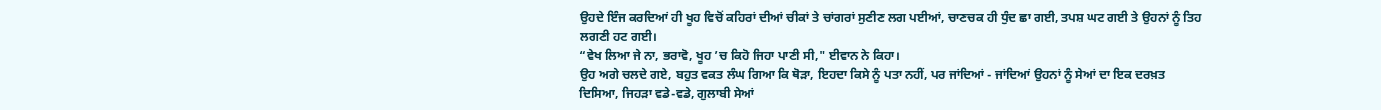ਉਹਦੇ ਇੰਜ ਕਰਦਿਆਂ ਹੀ ਖੂਹ ਵਿਚੋਂ ਕਹਿਰਾਂ ਦੀਆਂ ਚੀਕਾਂ ਤੇ ਚਾਂਗਰਾਂ ਸੁਣੀਣ ਲਗ ਪਈਆਂ, ਚਾਣਚਕ ਹੀ ਧੁੰਦ ਛਾ ਗਈ, ਤਪਸ਼ ਘਟ ਗਈ ਤੇ ਉਹਨਾਂ ਨੂੰ ਤਿਹ ਲਗਣੀ ਹਟ ਗਈ।
“ਵੇਖ ਲਿਆ ਜੇ ਨਾ, ਭਰਾਵੋ, ਖੂਹ ’ਚ ਕਿਹੋ ਜਿਹਾ ਪਾਣੀ ਸੀ," ਈਵਾਨ ਨੇ ਕਿਹਾ।
ਉਹ ਅਗੇ ਚਲਦੇ ਗਏ, ਬਹੁਤ ਵਕਤ ਲੰਘ ਗਿਆ ਕਿ ਥੋੜਾ, ਇਹਦਾ ਕਿਸੇ ਨੂੰ ਪਤਾ ਨਹੀਂ, ਪਰ ਜਾਂਦਿਆਂ - ਜਾਂਦਿਆਂ ਉਹਨਾਂ ਨੂੰ ਸੇਆਂ ਦਾ ਇਕ ਦਰਖ਼ਤ ਦਿਸਿਆ, ਜਿਹੜਾ ਵਡੇ-ਵਡੇ, ਗੁਲਾਬੀ ਸੇਆਂ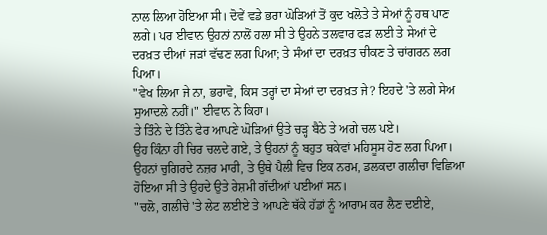ਨਾਲ ਲਿਆ ਹੋਇਆ ਸੀ। ਦੋਵੇਂ ਵਡੇ ਭਰਾ ਘੋੜਿਆਂ ਤੋਂ ਕੁਦ ਖਲੋਤੇ ਤੇ ਸੇਆਂ ਨੂੰ ਹਥ ਪਾਣ ਲਗੇ। ਪਰ ਈਵਾਨ ਉਹਨਾਂ ਨਾਲੋਂ ਹਲਾ ਸੀ ਤੇ ਉਹਨੇ ਤਲਵਾਰ ਫੜ ਲਈ ਤੇ ਸੇਆਂ ਦੇ ਦਰਖ਼ਤ ਦੀਆਂ ਜੜਾਂ ਵੱਢਣ ਲਗ ਪਿਆ; ਤੇ ਸੰਆਂ ਦਾ ਦਰਖ਼ਤ ਚੀਕਣ ਤੇ ਚਾਂਗਰਨ ਲਗ ਪਿਆ।
"ਵੇਖ ਲਿਆ ਜੇ ਨਾ, ਭਰਾਵੋ, ਕਿਸ ਤਰ੍ਹਾਂ ਦਾ ਸੇਆਂ ਦਾ ਦਰਖ਼ਤ ਜੇ? ਇਹਦੇ 'ਤੇ ਲਗੇ ਸੇਅ ਸੁਆਦਲੇ ਨਹੀਂ।" ਈਵਾਨ ਨੇ ਕਿਹਾ।
ਤੇ ਤਿੰਨੇ ਦੇ ਤਿੰਨੇ ਫੇਰ ਆਪਣੇ ਘੋੜਿਆਂ ਉਤੇ ਚੜ੍ਹ ਬੈਠੇ ਤੇ ਅਗੇ ਚਲ ਪਏ।
ਉਹ ਕਿੰਨਾ ਹੀ ਚਿਰ ਚਲਦੇ ਗਏ, ਤੇ ਉਹਨਾਂ ਨੂੰ ਬਹੁਤ ਥਕੇਵਾਂ ਮਹਿਸੂਸ ਹੋਣ ਲਗ ਪਿਆ। ਉਹਨਾਂ ਚੁਗਿਰਦੇ ਨਜ਼ਰ ਮਾਰੀ, ਤੇ ਉਥੇ ਪੈਲੀ ਵਿਚ ਇਕ ਨਰਮ, ਡਲਕਦਾ ਗਲੀਚਾ ਵਿਛਿਆ ਹੋਇਆ ਸੀ ਤੇ ਉਹਦੇ ਉਤੇ ਰੇਸ਼ਮੀ ਗੱਦੀਆਂ ਪਈਆਂ ਸਨ।
"ਚਲੋ, ਗਲੀਚੇ 'ਤੇ ਲੇਟ ਲਈਏ ਤੇ ਆਪਣੇ ਥੱਕੇ ਹੱਡਾਂ ਨੂੰ ਆਰਾਮ ਕਰ ਲੈਣ ਦਈਏ,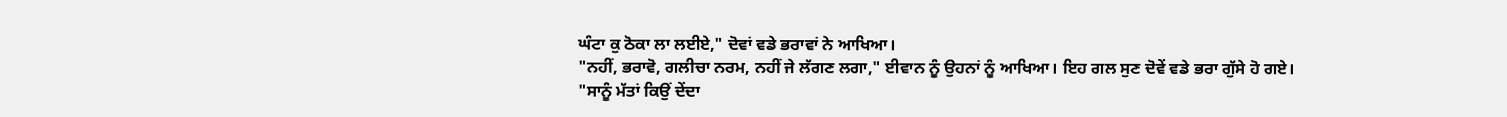ਘੰਟਾ ਕੁ ਠੋਕਾ ਲਾ ਲਈਏ," ਦੋਵਾਂ ਵਡੇ ਭਰਾਵਾਂ ਨੇ ਆਖਿਆ।
"ਨਹੀਂ, ਭਰਾਵੋ, ਗਲੀਚਾ ਨਰਮ, ਨਹੀਂ ਜੇ ਲੱਗਣ ਲਗਾ," ਈਵਾਨ ਨੂੰ ਉਹਨਾਂ ਨੂੰ ਆਖਿਆ। ਇਹ ਗਲ ਸੁਣ ਦੋਵੇਂ ਵਡੇ ਭਰਾ ਗੁੱਸੇ ਹੋ ਗਏ।
"ਸਾਨੂੰ ਮੱਤਾਂ ਕਿਉਂ ਦੇਂਦਾ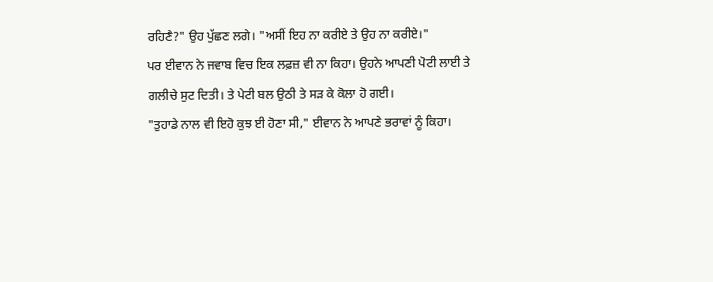ਰਹਿਣੈ?" ਉਹ ਪੁੱਛਣ ਲਗੇ। "ਅਸੀਂ ਇਹ ਨਾ ਕਰੀਏ ਤੇ ਉਹ ਨਾ ਕਰੀਏ।"
ਪਰ ਈਵਾਨ ਨੇ ਜਵਾਬ ਵਿਚ ਇਕ ਲਫ਼ਜ਼ ਵੀ ਨਾ ਕਿਹਾ। ਉਹਨੇ ਆਪਣੀ ਪੋਟੀ ਲਾਈ ਤੇ ਗਲੀਚੇ ਸੁਟ ਦਿਤੀ। ਤੇ ਪੇਟੀ ਬਲ ਉਠੀ ਤੇ ਸੜ ਕੇ ਕੋਲਾ ਹੋ ਗਈ।
"ਤੁਹਾਡੇ ਨਾਲ ਵੀ ਇਹੋ ਕੁਝ ਈ ਹੋਣਾ ਸੀ," ਈਵਾਨ ਨੇ ਆਪਣੇ ਭਰਾਵਾਂ ਨੂੰ ਕਿਹਾ।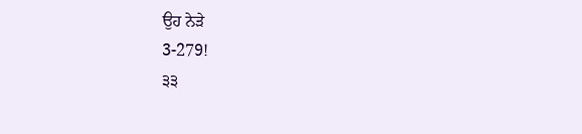ਉਹ ਨੇੜੇ
3-279!
੩੩